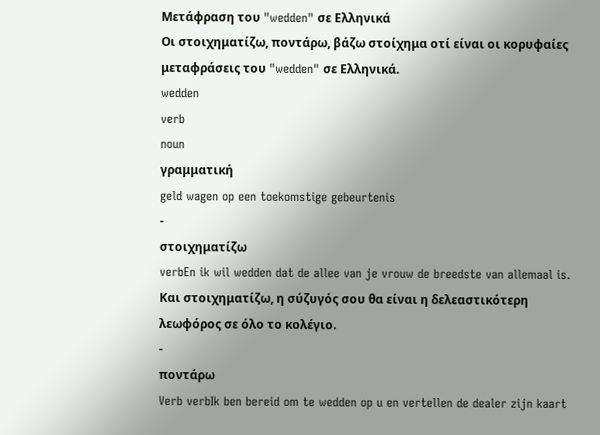Μετάφραση του "wedden" σε Ελληνικά
Οι στοιχηματίζω, ποντάρω, βάζω στοίχημα οτί είναι οι κορυφαίες μεταφράσεις του "wedden" σε Ελληνικά.
wedden
verb
noun
γραμματική
geld wagen op een toekomstige gebeurtenis
-
στοιχηματίζω
verbEn ik wil wedden dat de allee van je vrouw de breedste van allemaal is.
Και στοιχηματίζω, η σύζυγός σου θα είναι η δελεαστικότερη λεωφόρος σε όλο το κολέγιο.
-
ποντάρω
Verb verbIk ben bereid om te wedden op u en vertellen de dealer zijn kaart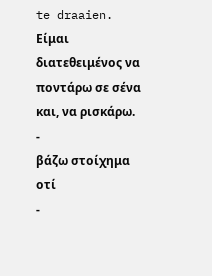te draaien.
Είμαι διατεθειμένος να ποντάρω σε σένα και, να ρισκάρω.
-
βάζω στοίχημα οτί
-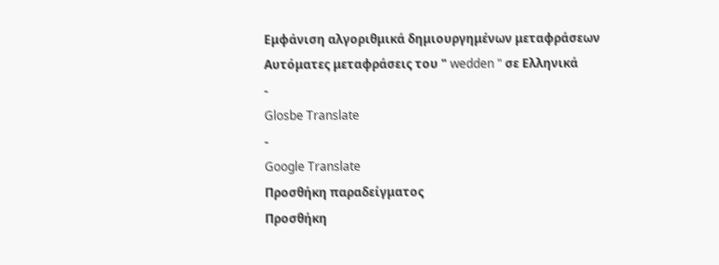Εμφάνιση αλγοριθμικά δημιουργημένων μεταφράσεων
Αυτόματες μεταφράσεις του " wedden " σε Ελληνικά
-
Glosbe Translate
-
Google Translate
Προσθήκη παραδείγματος
Προσθήκη